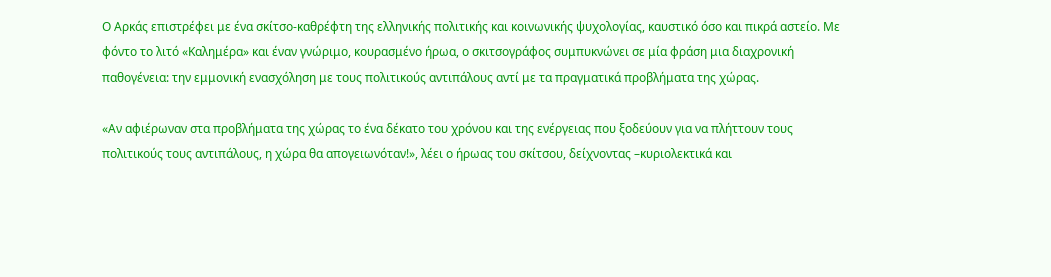Ο Αρκάς επιστρέφει με ένα σκίτσο-καθρέφτη της ελληνικής πολιτικής και κοινωνικής ψυχολογίας, καυστικό όσο και πικρά αστείο. Με φόντο το λιτό «Καλημέρα» και έναν γνώριμο, κουρασμένο ήρωα, ο σκιτσογράφος συμπυκνώνει σε μία φράση μια διαχρονική παθογένεια: την εμμονική ενασχόληση με τους πολιτικούς αντιπάλους αντί με τα πραγματικά προβλήματα της χώρας.

«Αν αφιέρωναν στα προβλήματα της χώρας το ένα δέκατο του χρόνου και της ενέργειας που ξοδεύουν για να πλήττουν τους πολιτικούς τους αντιπάλους, η χώρα θα απογειωνόταν!», λέει ο ήρωας του σκίτσου, δείχνοντας –κυριολεκτικά και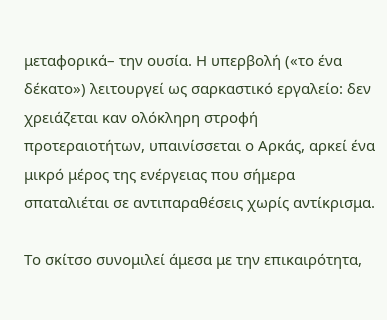μεταφορικά– την ουσία. Η υπερβολή («το ένα δέκατο») λειτουργεί ως σαρκαστικό εργαλείο: δεν χρειάζεται καν ολόκληρη στροφή προτεραιοτήτων, υπαινίσσεται ο Αρκάς, αρκεί ένα μικρό μέρος της ενέργειας που σήμερα σπαταλιέται σε αντιπαραθέσεις χωρίς αντίκρισμα.

Το σκίτσο συνομιλεί άμεσα με την επικαιρότητα,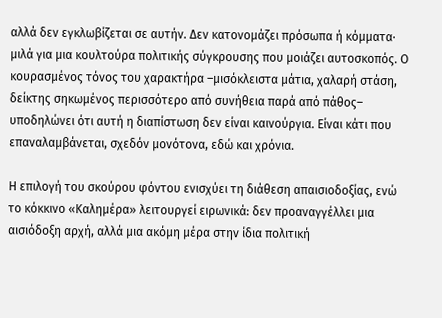αλλά δεν εγκλωβίζεται σε αυτήν. Δεν κατονομάζει πρόσωπα ή κόμματα· μιλά για μια κουλτούρα πολιτικής σύγκρουσης που μοιάζει αυτοσκοπός. Ο κουρασμένος τόνος του χαρακτήρα –μισόκλειστα μάτια, χαλαρή στάση, δείκτης σηκωμένος περισσότερο από συνήθεια παρά από πάθος– υποδηλώνει ότι αυτή η διαπίστωση δεν είναι καινούργια. Είναι κάτι που επαναλαμβάνεται, σχεδόν μονότονα, εδώ και χρόνια.

Η επιλογή του σκούρου φόντου ενισχύει τη διάθεση απαισιοδοξίας, ενώ το κόκκινο «Καλημέρα» λειτουργεί ειρωνικά: δεν προαναγγέλλει μια αισιόδοξη αρχή, αλλά μια ακόμη μέρα στην ίδια πολιτική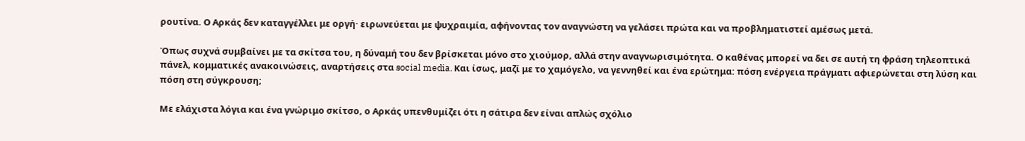ρουτίνα. Ο Αρκάς δεν καταγγέλλει με οργή· ειρωνεύεται με ψυχραιμία, αφήνοντας τον αναγνώστη να γελάσει πρώτα και να προβληματιστεί αμέσως μετά.

Όπως συχνά συμβαίνει με τα σκίτσα του, η δύναμή του δεν βρίσκεται μόνο στο χιούμορ, αλλά στην αναγνωρισιμότητα. Ο καθένας μπορεί να δει σε αυτή τη φράση τηλεοπτικά πάνελ, κομματικές ανακοινώσεις, αναρτήσεις στα social media. Και ίσως, μαζί με το χαμόγελο, να γεννηθεί και ένα ερώτημα: πόση ενέργεια πράγματι αφιερώνεται στη λύση και πόση στη σύγκρουση;

Με ελάχιστα λόγια και ένα γνώριμο σκίτσο, ο Αρκάς υπενθυμίζει ότι η σάτιρα δεν είναι απλώς σχόλιο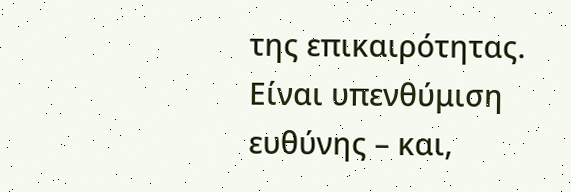της επικαιρότητας. Είναι υπενθύμιση ευθύνης – και,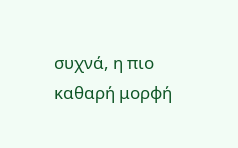συχνά, η πιο καθαρή μορφή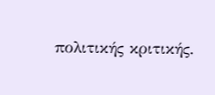πολιτικής κριτικής.